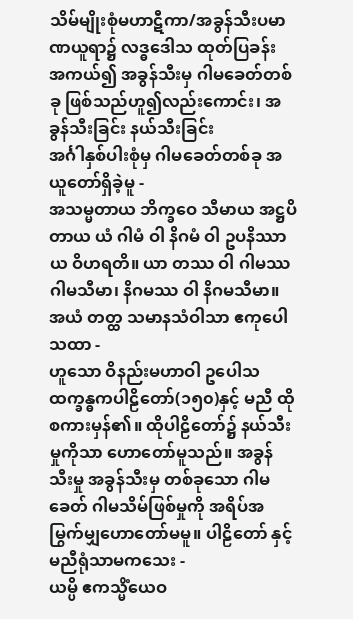သိမ်မျိုးစုံမဟာဋီကာ/အခွန်သီးပမာဏယူရာ၌ လဒ္ဓဒေါသ ထုတ်ပြခန်း
အကယ်၍ အခွန်သီးမှ ဂါမခေတ်တစ်ခု ဖြစ်သည်ဟူ၍လည်းကောင်း၊ အခွန်သီးခြင်း နယ်သီးခြင်း
အင်္ဂါနှစ်ပါးစုံမှ ဂါမခေတ်တစ်ခု အယူတော်ရှိခဲ့မူ -
အသမ္မတာယ ဘိက္ခဝေ သီမာယ အဋ္ဌပိတာယ ယံ ဂါမံ ဝါ နိဂမံ ဝါ ဥပနိဿာယ ဝိဟရတိ။ ယာ တဿ ဝါ ဂါမဿ ဂါမသီမာ၊ နိဂမဿ ဝါ နိဂမသီမာ။ အယံ တတ္ထ သမာနသံဝါသာ ဧကုပေါသထာ -
ဟူသော ဝိနည်းမဟာဝါ ဥပေါသထက္ခန္ဓကပါဠိတော်(၁၅၀)နှင့် မညီ ထိုစကားမှန်၏။ ထိုပါဠိတော်၌ နယ်သီးမှုကိုသာ ဟောတော်မူသည်။ အခွန်သီးမှု အခွန်သီးမှ တစ်ခုသော ဂါမခေတ် ဂါမသိမ်ဖြစ်မှုကို အရိပ်အမြွက်မျှဟောတော်မမူ။ ပါဠိတော် နှင့် မညီရုံသာမကသေး -
ယမ္ပိ ဧကသ္မိံယေဝ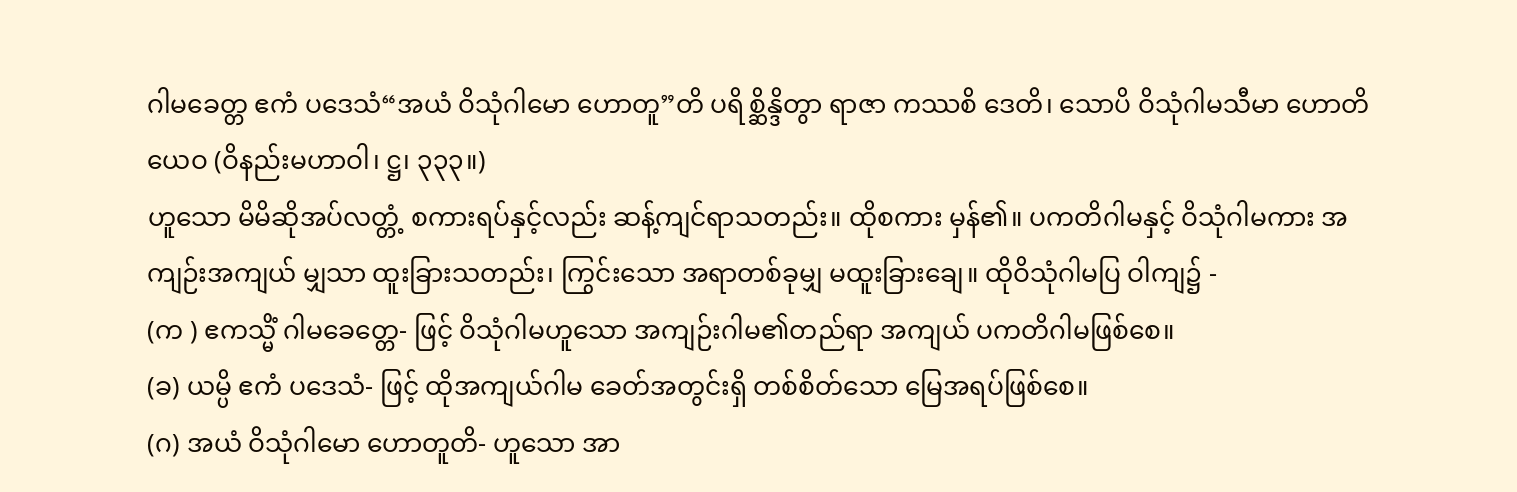ဂါမခေတ္တ ဧကံ ပဒေသံ“အယံ ဝိသုံဂါမော ဟောတူ”တိ ပရိစ္ဆိန္ဒိတွာ ရာဇာ ကဿစိ ဒေတိ၊ သောပိ ဝိသုံဂါမသီမာ ဟောတိယေဝ (ဝိနည်းမဟာဝါ၊ ဋ္ဌ၊ ၃၃၃။)
ဟူသော မိမိဆိုအပ်လတ္တံ့ စကားရပ်နှင့်လည်း ဆန့်ကျင်ရာသတည်း။ ထိုစကား မှန်၏။ ပကတိဂါမနှင့် ဝိသုံဂါမကား အကျဉ်းအကျယ် မျှသာ ထူးခြားသတည်း၊ ကြွင်းသော အရာတစ်ခုမျှ မထူးခြားချေ။ ထိုဝိသုံဂါမပြ ဝါကျ၌ -
(က ) ဧကသ္မိံ ဂါမခေတ္တေ- ဖြင့် ဝိသုံဂါမဟူသော အကျဉ်းဂါမ၏တည်ရာ အကျယ် ပကတိဂါမဖြစ်စေ။
(ခ) ယမ္ပိ ဧကံ ပဒေသံ- ဖြင့် ထိုအကျယ်ဂါမ ခေတ်အတွင်းရှိ တစ်စိတ်သော မြေအရပ်ဖြစ်စေ။
(ဂ) အယံ ဝိသုံဂါမော ဟောတူတိ- ဟူသော အာ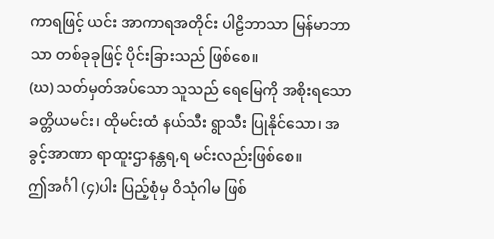ကာရဖြင့် ယင်း အာကာရအတိုင်း ပါဠိဘာသာ မြန်မာဘာသာ တစ်ခုခုဖြင့် ပိုင်းခြားသည် ဖြစ်စေ။
(ဃ) သတ်မှတ်အပ်သော သူသည် ရေမြေကို အစိုးရသော ခတ္တိယမင်း၊ ထိုမင်းထံ နယ်သီး ရွာသီး ပြုနိုင်သော၊ အခွင့်အာဏာ ရာထူးဌာနန္တရ,ရ မင်းလည်းဖြစ်စေ။
ဤအင်္ဂါ (၄)ပါး ပြည့်စုံမှ ဝိသုံဂါမ ဖြစ်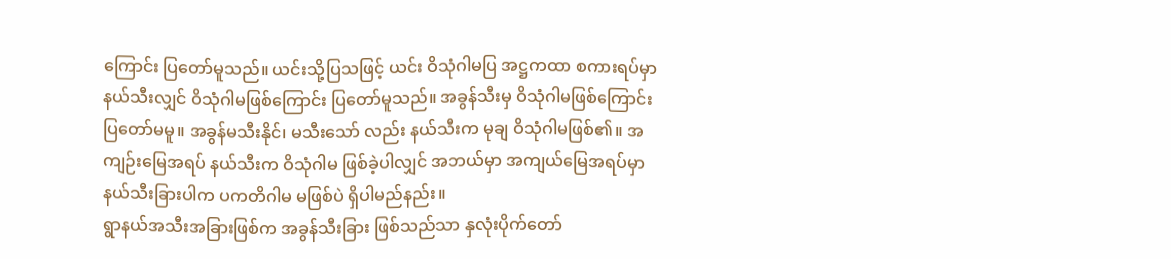ကြောင်း ပြတော်မူသည်။ ယင်းသို့ပြသဖြင့် ယင်း ဝိသုံဂါမပြ အဋ္ဌကထာ စကားရပ်မှာ နယ်သီးလျှင် ဝိသုံဂါမဖြစ်ကြောင်း ပြတော်မူသည်။ အခွန်သီးမှ ဝိသုံဂါမဖြစ်ကြောင်း ပြတော်မမူ။ အခွန်မသီးနိုင်၊ မသီးသော် လည်း နယ်သီးက မုချ ဝိသုံဂါမဖြစ်၏။ အကျဉ်းမြေအရပ် နယ်သီးက ဝိသုံဂါမ ဖြစ်ခဲ့ပါလျှင် အဘယ်မှာ အကျယ်မြေအရပ်မှာ နယ်သီးခြားပါက ပကတိဂါမ မဖြစ်ပဲ ရှိပါမည်နည်း။
ရွာနယ်အသီးအခြားဖြစ်က အခွန်သီးခြား ဖြစ်သည်သာ နှလုံးပိုက်တော်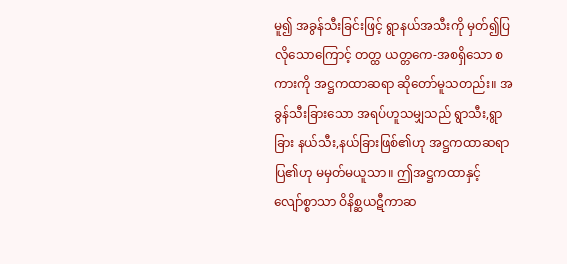မူ၍ အခွန်သီးခြင်းဖြင့် ရွာနယ်အသီးကို မှတ်၍ပြလိုသောကြောင့် တတ္ထ ယတ္တကေ-အစရှိသော စကားကို အဋ္ဌကထာဆရာ ဆိုတော်မူသတည်း။ အခွန်သီးခြားသော အရပ်ဟူသမျှသည် ရွာသီး,ရွာခြား နယ်သီး,နယ်ခြားဖြစ်၏ဟု အဋ္ဌကထာဆရာ ပြ၏ဟု မမှတ်မယူသာ။ ဤအဋ္ဌကထာနှင့် လျော်စ္စာသာ ဝိနိစ္ဆယဋီကာဆ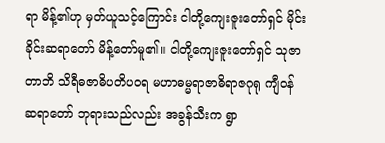ရာ မိန့်၏ဟု မှတ်ယူသင့်ကြောင်း ငါတို့ကျေးဇူးတော်ရှင် မိုင်းခိုင်းဆရာတော် မိန့်တော်မူ၏။ ငါတို့ကျေးဇူးတော်ရှင် သုဇာတာဘိ သိရီဓဇာဓိပတိပဝရ မဟာဓမ္မရာဇာဓိရာဇဂုရု ကျီဝန် ဆရာတော် ဘုရားသည်လည်း အခွန်သီးက ရွာ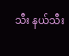သီး နယ်သီး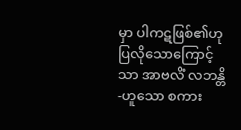မှာ ပါကဋဖြစ်၏ဟု ပြလိုသောကြောင့်သာ အာဗလိံ လဘန္တိ-ဟူသော စကား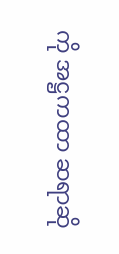ကို အဋ္ဌကထာ ဆရာဆို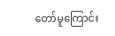တော်မူကြောင်း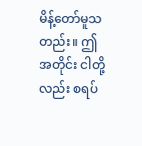မိန့်တော်မူသတည်း။ ဤအတိုင်း ငါတို့ လည်း စရပ်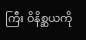ကြီး ဝိနိစ္ဆယကို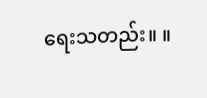ရေးသတည်း။ ။